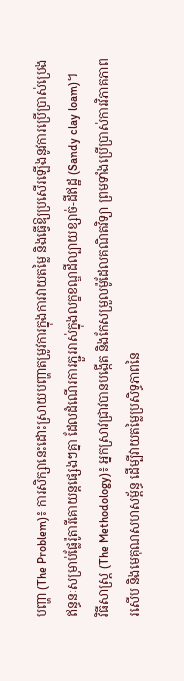បញ្ហា (The Problem)៖ ការសិក្សានេះដោះស្រាយបញ្ហាតម្រូវការក្នុងការវាយតម្លៃ និងធ្វើឱ្យប្រសើរឡើងនូវការប្រើប្រាស់ប្រេងឥន្ធនៈសម្រាប់ផ្លែរ៉ូតារីគោយន្តផ្សេងៗគ្នា ដែលដំណើរការភ្ជួររាស់ក្នុងលក្ខខណ្ឌដីល្បាយខ្សាច់-ដីឥដ្ឋ (Sandy clay loam)។
វិធីសាស្ត្រ (The Methodology)៖ អ្នកស្រាវជ្រាវបានបង្កើត និងកែសម្រួលម៉ូដែលគណិតវិទ្យា ព្រមទាំងប្រើប្រាស់ការវិភាគភាពរសើប និងមេគុណសហសម្ព័ន្ធ ដើម្បីវាយតម្លៃប្រសិទ្ធភាពនៃ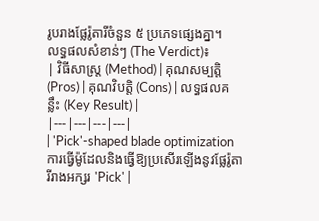រូបរាងផ្លែរ៉ូតារីចំនួន ៥ ប្រភេទផ្សេងគ្នា។
លទ្ធផលសំខាន់ៗ (The Verdict)៖
| វិធីសាស្ត្រ (Method) | គុណសម្បត្តិ (Pros) | គុណវិបត្តិ (Cons) | លទ្ធផលគន្លឹះ (Key Result) |
|---|---|---|---|
| 'Pick'-shaped blade optimization ការធ្វើម៉ូដែលនិងធ្វើឱ្យប្រសើរឡើងនូវផ្លែរ៉ូតារីរាងអក្សរ 'Pick' |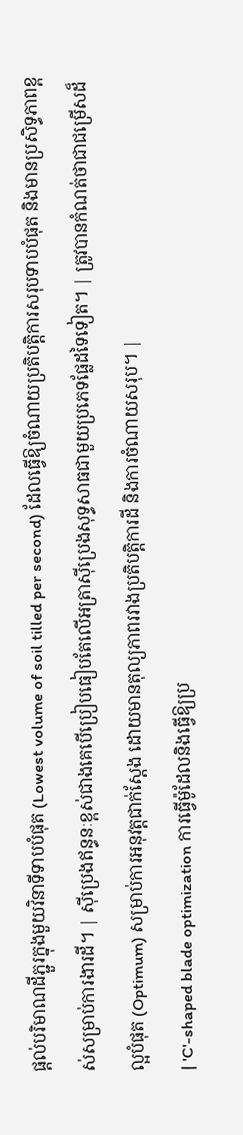ផ្តល់បរិមាណដីភ្ជួរក្នុងមួយវិនាទីទាបបំផុត (Lowest volume of soil tilled per second) ដែលធ្វើឱ្យចំណាយប្រតិបត្តិការសរុបទាបបំផុត និងមានប្រសិទ្ធភាពខ្ពស់សម្រាប់ការងារដី។ | ស៊ីប្រេងឥន្ធនៈខ្ពស់ជាងគេបើប្រៀបធៀបតែលើអត្រាស៊ីប្រេងសុទ្ធសាធជាមួយប្រភេទផ្លែដទៃទៀត។ | ត្រូវបានកំណត់ថាជាជម្រើសដ៏ល្អបំផុត (Optimum) សម្រាប់ការអនុវត្តជាក់ស្តែង ដោយមានតុល្យភាពរវាងប្រតិបត្តិការដី និងការចំណាយសរុប។ |
| 'C'-shaped blade optimization ការធ្វើម៉ូដែលនិងធ្វើឱ្យប្រ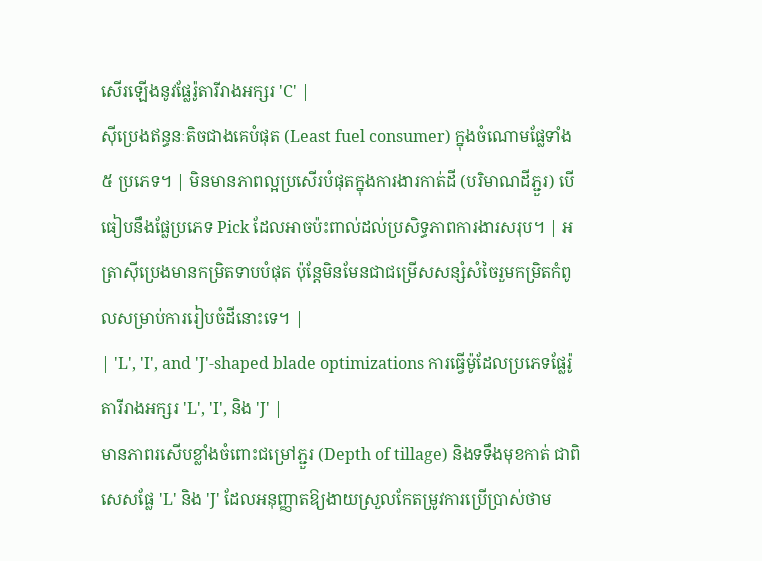សើរឡើងនូវផ្លែរ៉ូតារីរាងអក្សរ 'C' |
ស៊ីប្រេងឥន្ធនៈតិចជាងគេបំផុត (Least fuel consumer) ក្នុងចំណោមផ្លែទាំង ៥ ប្រភេទ។ | មិនមានភាពល្អប្រសើរបំផុតក្នុងការងារកាត់ដី (បរិមាណដីភ្ជួរ) បើធៀបនឹងផ្លែប្រភេទ Pick ដែលអាចប៉ះពាល់ដល់ប្រសិទ្ធភាពការងារសរុប។ | អត្រាស៊ីប្រេងមានកម្រិតទាបបំផុត ប៉ុន្តែមិនមែនជាជម្រើសសន្សំសំចៃរួមកម្រិតកំពូលសម្រាប់ការរៀបចំដីនោះទេ។ |
| 'L', 'I', and 'J'-shaped blade optimizations ការធ្វើម៉ូដែលប្រភេទផ្លែរ៉ូតារីរាងអក្សរ 'L', 'I', និង 'J' |
មានភាពរសើបខ្លាំងចំពោះជម្រៅភ្ជួរ (Depth of tillage) និងទទឹងមុខកាត់ ជាពិសេសផ្លែ 'L' និង 'J' ដែលអនុញ្ញាតឱ្យងាយស្រួលកែតម្រូវការប្រើប្រាស់ថាម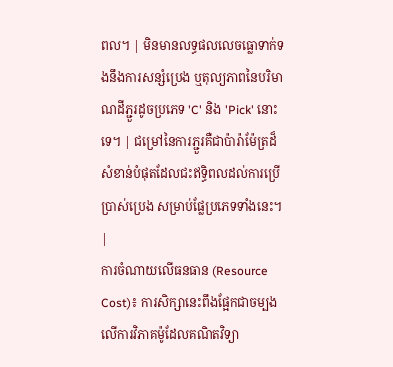ពល។ | មិនមានលទ្ធផលលេចធ្លោទាក់ទងនឹងការសន្សំប្រេង ឬតុល្យភាពនៃបរិមាណដីភ្ជួរដូចប្រភេទ 'C' និង 'Pick' នោះទេ។ | ជម្រៅនៃការភ្ជួរគឺជាប៉ារ៉ាម៉ែត្រដ៏សំខាន់បំផុតដែលជះឥទ្ធិពលដល់ការប្រើប្រាស់ប្រេង សម្រាប់ផ្លែប្រភេទទាំងនេះ។ |
ការចំណាយលើធនធាន (Resource Cost)៖ ការសិក្សានេះពឹងផ្អែកជាចម្បងលើការវិភាគម៉ូដែលគណិតវិទ្យា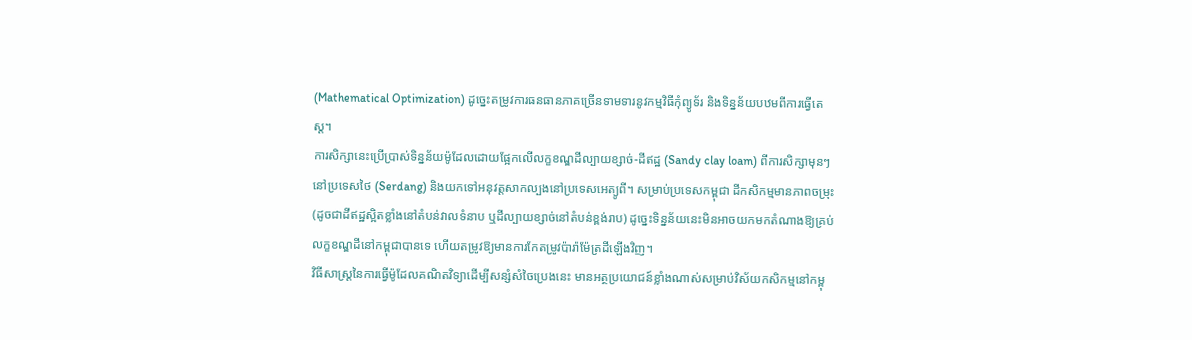(Mathematical Optimization) ដូច្នេះតម្រូវការធនធានភាគច្រើនទាមទារនូវកម្មវិធីកុំព្យូទ័រ និងទិន្នន័យបឋមពីការធ្វើតេស្ត។
ការសិក្សានេះប្រើប្រាស់ទិន្នន័យម៉ូដែលដោយផ្អែកលើលក្ខខណ្ឌដីល្បាយខ្សាច់-ដីឥដ្ឋ (Sandy clay loam) ពីការសិក្សាមុនៗនៅប្រទេសថៃ (Serdang) និងយកទៅអនុវត្តសាកល្បងនៅប្រទេសអេត្យូពី។ សម្រាប់ប្រទេសកម្ពុជា ដីកសិកម្មមានភាពចម្រុះ (ដូចជាដីឥដ្ឋស្អិតខ្លាំងនៅតំបន់វាលទំនាប ឬដីល្បាយខ្សាច់នៅតំបន់ខ្ពង់រាប) ដូច្នេះទិន្នន័យនេះមិនអាចយកមកតំណាងឱ្យគ្រប់លក្ខខណ្ឌដីនៅកម្ពុជាបានទេ ហើយតម្រូវឱ្យមានការកែតម្រូវប៉ារ៉ាម៉ែត្រដីឡើងវិញ។
វិធីសាស្ត្រនៃការធ្វើម៉ូដែលគណិតវិទ្យាដើម្បីសន្សំសំចៃប្រេងនេះ មានអត្ថប្រយោជន៍ខ្លាំងណាស់សម្រាប់វិស័យកសិកម្មនៅកម្ពុ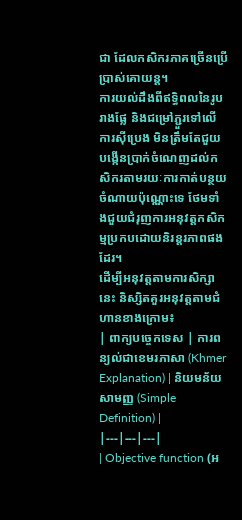ជា ដែលកសិករភាគច្រើនប្រើប្រាស់គោយន្ត។
ការយល់ដឹងពីឥទ្ធិពលនៃរូបរាងផ្លែ និងជម្រៅភ្ជួរទៅលើការស៊ីប្រេង មិនត្រឹមតែជួយបង្កើនប្រាក់ចំណេញដល់កសិករតាមរយៈការកាត់បន្ថយចំណាយប៉ុណ្ណោះទេ ថែមទាំងជួយជំរុញការអនុវត្តកសិកម្មប្រកបដោយនិរន្តរភាពផងដែរ។
ដើម្បីអនុវត្តតាមការសិក្សានេះ និស្សិតគួរអនុវត្តតាមជំហានខាងក្រោម៖
| ពាក្យបច្ចេកទេស | ការពន្យល់ជាខេមរភាសា (Khmer Explanation) | និយមន័យសាមញ្ញ (Simple Definition) |
|---|---|---|
| Objective function (អ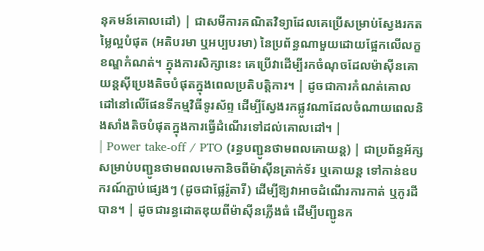នុគមន៍គោលដៅ) | ជាសមីការគណិតវិទ្យាដែលគេប្រើសម្រាប់ស្វែងរកតម្លៃល្អបំផុត (អតិបរមា ឬអប្បបរមា) នៃប្រព័ន្ធណាមួយដោយផ្អែកលើលក្ខខណ្ឌកំណត់។ ក្នុងការសិក្សានេះ គេប្រើវាដើម្បីរកចំណុចដែលម៉ាស៊ីនគោយន្តស៊ីប្រេងតិចបំផុតក្នុងពេលប្រតិបត្តិការ។ | ដូចជាការកំណត់គោលដៅនៅលើផែនទីកម្មវិធីទូរស័ព្ទ ដើម្បីស្វែងរកផ្លូវណាដែលចំណាយពេលនិងសាំងតិចបំផុតក្នុងការធ្វើដំណើរទៅដល់គោលដៅ។ |
| Power take-off / PTO (រន្ធបញ្ជូនថាមពលគោយន្ត) | ជាប្រព័ន្ធអ័ក្សសម្រាប់បញ្ជូនថាមពលមេកានិចពីម៉ាស៊ីនត្រាក់ទ័រ ឬគោយន្ត ទៅកាន់ឧបករណ៍ភ្ជាប់ផ្សេងៗ (ដូចជាផ្លែរ៉ូតារី) ដើម្បីឱ្យវាអាចដំណើរការកាត់ ឬកូរដីបាន។ | ដូចជារន្ធដោតឌុយពីម៉ាស៊ីនភ្លើងធំ ដើម្បីបញ្ជូនក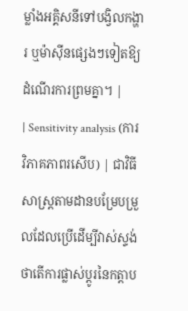ម្លាំងអគ្គិសនីទៅបង្វិលកង្ហារ ឬម៉ាស៊ីនផ្សេងៗទៀតឱ្យដំណើរការព្រមគ្នា។ |
| Sensitivity analysis (ការវិភាគភាពរសើប) | ជាវិធីសាស្ត្រតាមដានបម្រែបម្រួលដែលប្រើដើម្បីវាស់ស្ទង់ថាតើការផ្លាស់ប្តូរនៃកត្តាប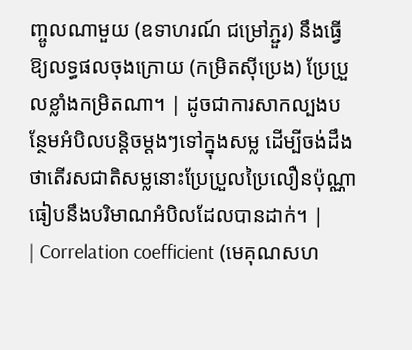ញ្ចូលណាមួយ (ឧទាហរណ៍ ជម្រៅភ្ជួរ) នឹងធ្វើឱ្យលទ្ធផលចុងក្រោយ (កម្រិតស៊ីប្រេង) ប្រែប្រួលខ្លាំងកម្រិតណា។ | ដូចជាការសាកល្បងបន្ថែមអំបិលបន្តិចម្តងៗទៅក្នុងសម្ល ដើម្បីចង់ដឹងថាតើរសជាតិសម្លនោះប្រែប្រួលប្រៃលឿនប៉ុណ្ណាធៀបនឹងបរិមាណអំបិលដែលបានដាក់។ |
| Correlation coefficient (មេគុណសហ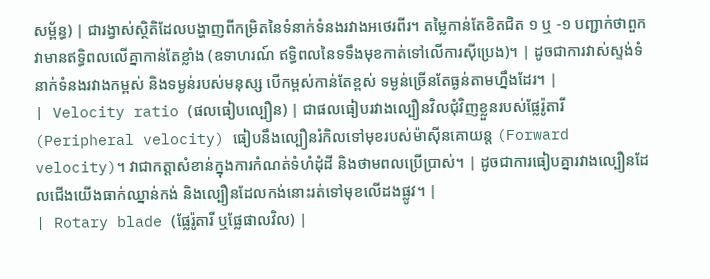សម្ព័ន្ធ) | ជារង្វាស់ស្ថិតិដែលបង្ហាញពីកម្រិតនៃទំនាក់ទំនងរវាងអថេរពីរ។ តម្លៃកាន់តែខិតជិត ១ ឬ -១ បញ្ជាក់ថាពួកវាមានឥទ្ធិពលលើគ្នាកាន់តែខ្លាំង (ឧទាហរណ៍ ឥទ្ធិពលនៃទទឹងមុខកាត់ទៅលើការស៊ីប្រេង)។ | ដូចជាការវាស់ស្ទង់ទំនាក់ទំនងរវាងកម្ពស់ និងទម្ងន់របស់មនុស្ស បើកម្ពស់កាន់តែខ្ពស់ ទម្ងន់ច្រើនតែធ្ងន់តាមហ្នឹងដែរ។ |
| Velocity ratio (ផលធៀបល្បឿន) | ជាផលធៀបរវាងល្បឿនវិលជុំវិញខ្លួនរបស់ផ្លែរ៉ូតារី (Peripheral velocity) ធៀបនឹងល្បឿនរំកិលទៅមុខរបស់ម៉ាស៊ីនគោយន្ត (Forward velocity)។ វាជាកត្តាសំខាន់ក្នុងការកំណត់ទំហំដុំដី និងថាមពលប្រើប្រាស់។ | ដូចជាការធៀបគ្នារវាងល្បឿនដែលជើងយើងធាក់ឈ្នាន់កង់ និងល្បឿនដែលកង់នោះរត់ទៅមុខលើដងផ្លូវ។ |
| Rotary blade (ផ្លែរ៉ូតារី ឬផ្លែផាលវិល) |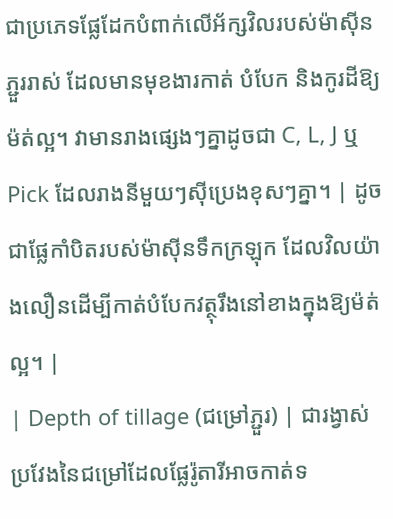ជាប្រភេទផ្លែដែកបំពាក់លើអ័ក្សវិលរបស់ម៉ាស៊ីនភ្ជួររាស់ ដែលមានមុខងារកាត់ បំបែក និងកូរដីឱ្យម៉ត់ល្អ។ វាមានរាងផ្សេងៗគ្នាដូចជា C, L, J ឬ Pick ដែលរាងនីមួយៗស៊ីប្រេងខុសៗគ្នា។ | ដូចជាផ្លែកាំបិតរបស់ម៉ាស៊ីនទឹកក្រឡុក ដែលវិលយ៉ាងលឿនដើម្បីកាត់បំបែកវត្ថុរឹងនៅខាងក្នុងឱ្យម៉ត់ល្អ។ |
| Depth of tillage (ជម្រៅភ្ជួរ) | ជារង្វាស់ប្រវែងនៃជម្រៅដែលផ្លែរ៉ូតារីអាចកាត់ទ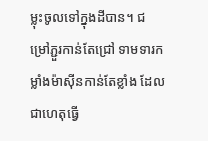ម្លុះចូលទៅក្នុងដីបាន។ ជម្រៅភ្ជួរកាន់តែជ្រៅ ទាមទារកម្លាំងម៉ាស៊ីនកាន់តែខ្លាំង ដែលជាហេតុធ្វើ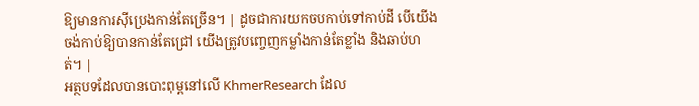ឱ្យមានការស៊ីប្រេងកាន់តែច្រើន។ | ដូចជាការយកចបកាប់ទៅកាប់ដី បើយើងចង់កាប់ឱ្យបានកាន់តែជ្រៅ យើងត្រូវបញ្ចេញកម្លាំងកាន់តែខ្លាំង និងឆាប់ហត់។ |
អត្ថបទដែលបានបោះពុម្ពនៅលើ KhmerResearch ដែល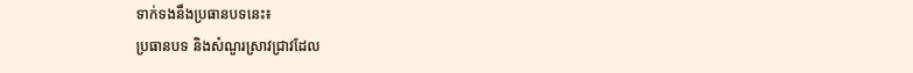ទាក់ទងនឹងប្រធានបទនេះ៖
ប្រធានបទ និងសំណួរស្រាវជ្រាវដែល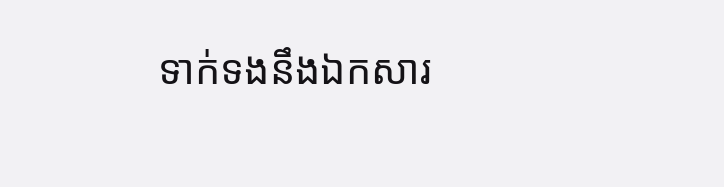ទាក់ទងនឹងឯកសារ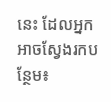នេះ ដែលអ្នកអាចស្វែងរកបន្ថែម៖